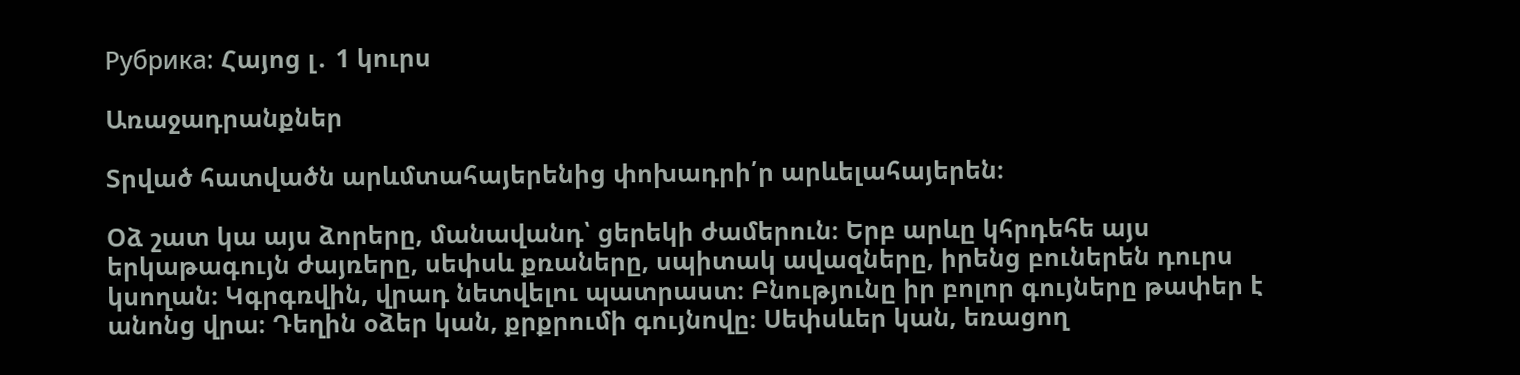Рубрика: Հայոց լ․ 1 կուրս

Առաջադրանքներ

Տրված հատվածն արևմտահայերենից փոխադրի՛ր արևելահայերեն։

Օձ շատ կա այս ձորերը, մանավանդ՝ ցերեկի ժամերուն։ Երբ արևը կհրդեհե այս երկաթագույն ժայռերը, սեփսև քռաները, սպիտակ ավազները, իրենց բուներեն դուրս կսողան։ Կգրգռվին, վրադ նետվելու պատրաստ։ Բնությունը իր բոլոր գույները թափեր է անոնց վրա։ Դեղին օձեր կան, քրքրումի գույնովը։ Սեփսևեր կան, եռացող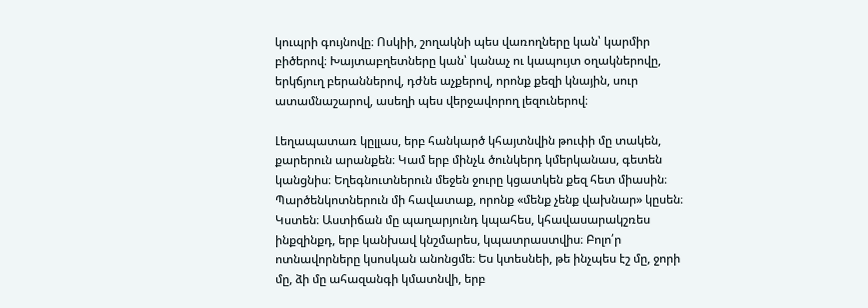կուպրի գույնովը։ Ոսկիի, շողակնի պես վառողները կան՝ կարմիր բիծերով։ Խայտաբղետները կան՝ կանաչ ու կապույտ օղակներովը, երկճյուղ բերաններով, դժնե աչքերով, որոնք քեզի կնային, սուր ատամնաշարով, ասեղի պես վերջավորող լեզուներով։

Լեղապատառ կըլլաս, երբ հանկարծ կհայտնվին թուփի մը տակեն, քարերուն արանքեն։ Կամ երբ մինչև ծունկերդ կմերկանաս, գետեն կանցնիս։ Եղեգնուտներուն մեջեն ջուրը կցատկեն քեզ հետ միասին։ Պարծենկոտներուն մի հավատաք, որոնք «մենք չենք վախնար» կըսեն։ Կստեն։ Աստիճան մը պաղարյունդ կպահես, կհավասարակշռես ինքզինքդ, երբ կանխավ կնշմարես, կպատրաստվիս։ Բոլո՛ր ոտնավորները կսոսկան անոնցմե։ Ես կտեսնեի, թե ինչպես էշ մը, ջորի մը, ձի մը ահազանգի կմատնվի, երբ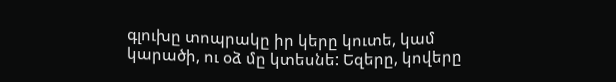գլուխը տոպրակը իր կերը կուտե, կամ կարածի, ու օձ մը կտեսնե: Եզերը, կովերը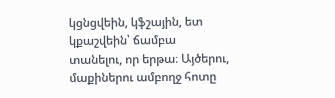կցնցվեին, կֆշային, ետ կքաշվեին՝ ճամբա տանելու, որ երթա։ Այծերու, մաքիներու ամբողջ հոտը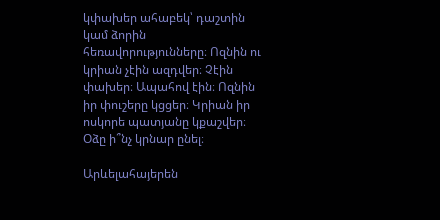կփախեր ահաբեկ՝ դաշտին կամ ձորին հեռավորությունները։ Ոզնին ու կրիան չէին ազդվեր։ Չէին փախեր։ Ապահով էին։ Ոզնին իր փուշերը կցցեր։ Կրիան իր ոսկորե պատյանը կքաշվեր։ Օձը ի՞նչ կրնար ընել։

Արևելահայերեն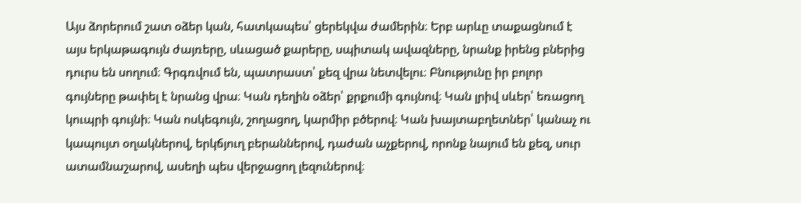Այս ձորերում շատ օձեր կան, հատկապես՝ ցերեկվա ժամերին։ Երբ արևը տաքացնում է այս երկաթագույն ժայռերը, սևացած քարերը, սպիտակ ավազները, նրանք իրենց բներից դուրս են սողում։ Գրգռվում են, պատրաստ՝ քեզ վրա նետվելու։ Բնությունը իր բոլոր գույները թափել է նրանց վրա։ Կան դեղին օձեր՝ քրքումի գույնով։ Կան լրիվ սևեր՝ եռացող կուպրի գույնի։ Կան ոսկեգույն, շողացող, կարմիր բծերով։ Կան խայտաբղետներ՝ կանաչ ու կապույտ օղակներով, երկճյուղ բերաններով, դաժան աչքերով, որոնք նայում են քեզ, սուր ատամնաշարով, ասեղի պես վերջացող լեզուներով։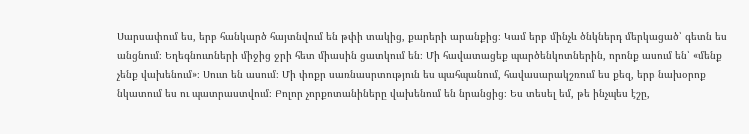Սարսափում ես, երբ հանկարծ հայտնվում են թփի տակից, քարերի արանքից։ Կամ երբ մինչև ծնկներդ մերկացած՝ գետն ես անցնում։ Եղեգնուտների միջից ջրի հետ միասին ցատկում են։ Մի հավատացեք պարծենկոտներին, որոնք ասում են՝ «մենք չենք վախենում»։ Սուտ են ասում։ Մի փոքր սառնասրտություն ես պահպանում, հավասարակշռում ես քեզ, երբ նախօրոք նկատում ես ու պատրաստվում։ Բոլոր չորքոտանիները վախենում են նրանցից։ Ես տեսել եմ, թե ինչպես էշը,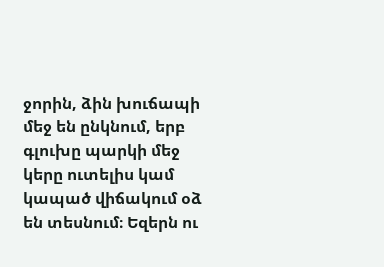ջորին, ձին խուճապի մեջ են ընկնում, երբ գլուխը պարկի մեջ կերը ուտելիս կամ կապած վիճակում օձ են տեսնում։ Եզերն ու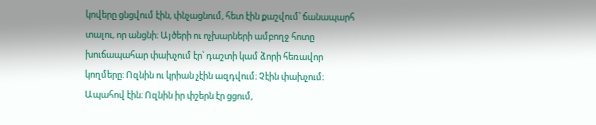կովերը ցնցվում էին, փնչացնում, հետ էին քաշվում՝ ճանապարհ տալու, որ անցնի։ Այծերի ու ոչխարների ամբողջ հոտը խուճապահար փախչում էր՝ դաշտի կամ ձորի հեռավոր կողմերը։ Ոզնին ու կրիան չէին ազդվում։ Չէին փախչում։ Ապահով էին։ Ոզնին իր փշերն էր ցցում,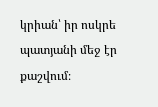կրիան՝ իր ոսկրե պատյանի մեջ էր քաշվում։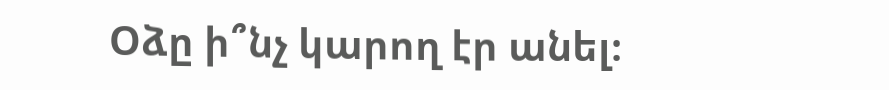Օձը ի՞նչ կարող էր անել։